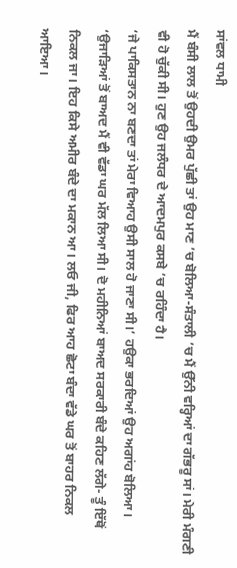ਸਾਂਵਲ ਧਾਮੀ
ਮੈਂ ਬੰਸੀ ਲਾਲ ਤੋਂ ਉਹਦੀ ਉਮਰ ਪੁੱਛੀ ਤਾਂ ਉਹ ਮਾਣ ’ਚ ਬੋਲਿਆ-ਸੰਤਾਲੀ ’ਚ ਮੈਂ ਉੱਨੀ ਵਰ੍ਹਿਆਂ ਦਾ ਗੱਭਰੂ ਸਾਂ। ਮੇਰੀ ਮੰਗਣੀ ਵੀ ਹੋ ਚੁੱਕੀ ਸੀ। ਹੁਣ ਉਹ ਜਲੰਧਰ ਦੇ ਆਦਮਪੁਰ ਕਸਬੇ ’ਚ ਰਹਿੰਦਾ ਹੈ।
‘ਜੇ ਪਾਕਿਸਤਾਨ ਨਾ ਬਣਦਾ ਤਾਂ ਮੇਰਾ ਵਿਆਹ ਉਸੀ ਸਾਲ ਹੋ ਜਾਣਾ ਸੀ।’ ਹਉਕਾ ਭਰਦਿਆਂ ਉਹ ਅਗਾਂਹ ਬੋਲਿਆ।
‘ਉਜਾੜਿਆਂ ਤੋਂ ਬਾਅਦ ਮੈਂ ਵੀ ਵੱਡਾ ਘਰ ਮੱਲ ਲਿਆ ਸੀ। ਦੋ ਮਹੀਨਿਆਂ ਬਾਅਦ ਸਰਕਾਰੀ ਬੰਦੇ ਕਹਿਣ ਲੱਗੇ- ਤੂੰ ਇੱਥੋਂ ਨਿਕਲ ਜਾ। ਇਹ ਕਿਸੇ ਅਮੀਰ ਬੰਦੇ ਦਾ ਮਕਾਨ ਆ। ਲਓ ਜੀ, ਫਿਰ ਆਹ ਛੋਟਾ ਬੰਦਾ ਵੱਡੇ ਘਰ ਤੋਂ ਬਾਹਰ ਨਿਕਲ ਆਇਆ।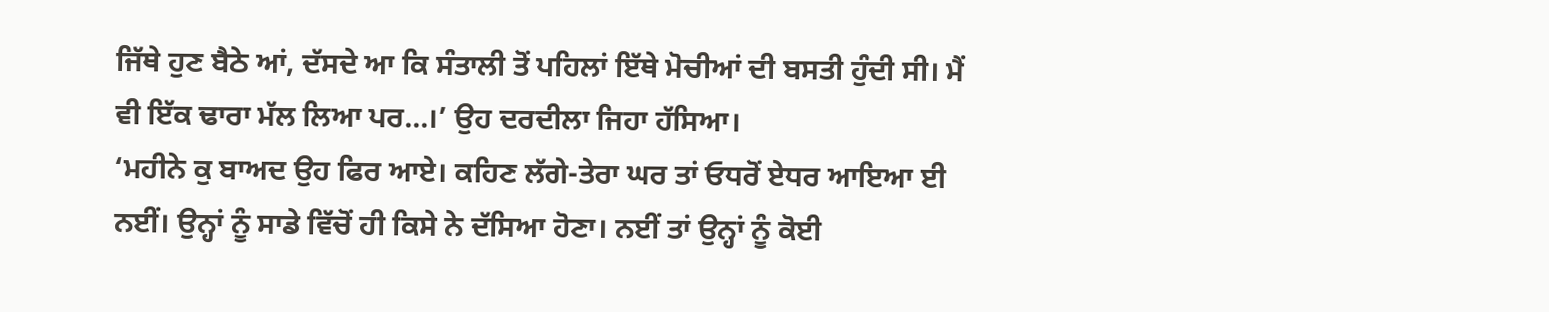ਜਿੱਥੇ ਹੁਣ ਬੈਠੇ ਆਂ, ਦੱਸਦੇ ਆ ਕਿ ਸੰਤਾਲੀ ਤੋਂ ਪਹਿਲਾਂ ਇੱਥੇ ਮੋਚੀਆਂ ਦੀ ਬਸਤੀ ਹੁੰਦੀ ਸੀ। ਮੈਂ ਵੀ ਇੱਕ ਢਾਰਾ ਮੱਲ ਲਿਆ ਪਰ…।’ ਉਹ ਦਰਦੀਲਾ ਜਿਹਾ ਹੱਸਿਆ।
‘ਮਹੀਨੇ ਕੁ ਬਾਅਦ ਉਹ ਫਿਰ ਆਏ। ਕਹਿਣ ਲੱਗੇ-ਤੇਰਾ ਘਰ ਤਾਂ ਓਧਰੋਂ ਏਧਰ ਆਇਆ ਈ ਨਈਂ। ਉਨ੍ਹਾਂ ਨੂੰ ਸਾਡੇ ਵਿੱਚੋਂ ਹੀ ਕਿਸੇ ਨੇ ਦੱਸਿਆ ਹੋਣਾ। ਨਈਂ ਤਾਂ ਉਨ੍ਹਾਂ ਨੂੰ ਕੋਈ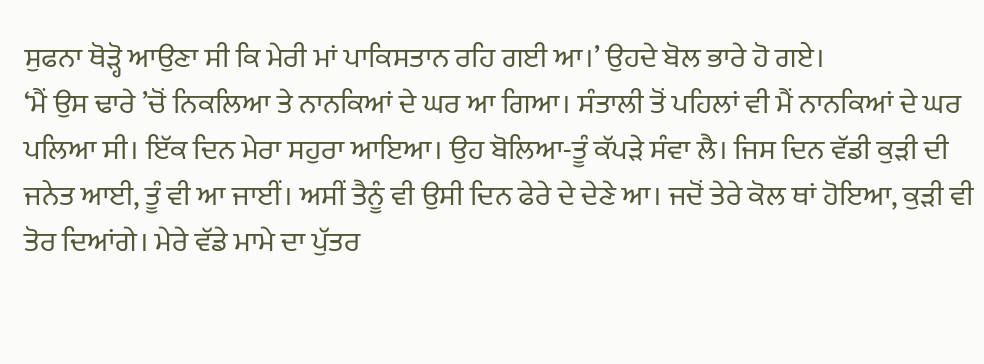ਸੁਫਨਾ ਥੋੜ੍ਹੋ ਆਉਣਾ ਸੀ ਕਿ ਮੇਰੀ ਮਾਂ ਪਾਕਿਸਤਾਨ ਰਹਿ ਗਈ ਆ।’ ਉਹਦੇ ਬੋਲ ਭਾਰੇ ਹੋ ਗਏ।
‘ਮੈਂ ਉਸ ਢਾਰੇ ’ਚੋਂ ਨਿਕਲਿਆ ਤੇ ਨਾਨਕਿਆਂ ਦੇ ਘਰ ਆ ਗਿਆ। ਸੰਤਾਲੀ ਤੋਂ ਪਹਿਲਾਂ ਵੀ ਮੈਂ ਨਾਨਕਿਆਂ ਦੇ ਘਰ ਪਲਿਆ ਸੀ। ਇੱਕ ਦਿਨ ਮੇਰਾ ਸਹੁਰਾ ਆਇਆ। ਉਹ ਬੋਲਿਆ-ਤੂੰ ਕੱਪੜੇ ਸੰਵਾ ਲੈ। ਜਿਸ ਦਿਨ ਵੱਡੀ ਕੁੜੀ ਦੀ ਜਨੇਤ ਆਈ, ਤੂੰ ਵੀ ਆ ਜਾਈਂ। ਅਸੀਂ ਤੈਨੂੰ ਵੀ ਉਸੀ ਦਿਨ ਫੇਰੇ ਦੇ ਦੇਣੇ ਆ। ਜਦੋਂ ਤੇਰੇ ਕੋਲ ਥਾਂ ਹੋਇਆ, ਕੁੜੀ ਵੀ ਤੋਰ ਦਿਆਂਗੇ। ਮੇਰੇ ਵੱਡੇ ਮਾਮੇ ਦਾ ਪੁੱਤਰ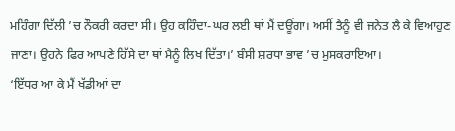ਮਹਿੰਗਾ ਦਿੱਲੀ ’ਚ ਨੌਕਰੀ ਕਰਦਾ ਸੀ। ਉਹ ਕਹਿੰਦਾ-ਘਰ ਲਈ ਥਾਂ ਮੈਂ ਦਊਂਗਾ। ਅਸੀਂ ਤੈਨੂੰ ਵੀ ਜਨੇਤ ਲੈ ਕੇ ਵਿਆਹੁਣ ਜਾਣਾ। ਉਹਨੇ ਫਿਰ ਆਪਣੇ ਹਿੱਸੇ ਦਾ ਥਾਂ ਮੈਨੂੰ ਲਿਖ ਦਿੱਤਾ।’ ਬੰਸੀ ਸ਼ਰਧਾ ਭਾਵ ’ਚ ਮੁਸਕਰਾਇਆ।
‘ਇੱਧਰ ਆ ਕੇ ਮੈਂ ਖੱਡੀਆਂ ਦਾ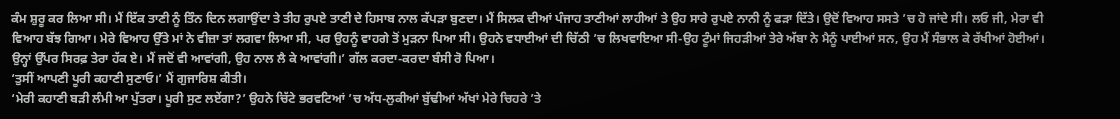ਕੰਮ ਸ਼ੁਰੂ ਕਰ ਲਿਆ ਸੀ। ਮੈਂ ਇੱਕ ਤਾਣੀ ਨੂੰ ਤਿੰਨ ਦਿਨ ਲਗਾਉਂਦਾ ਤੇ ਤੀਹ ਰੁਪਏ ਤਾਣੀ ਦੇ ਹਿਸਾਬ ਨਾਲ ਕੱਪੜਾ ਬੁਣਦਾ। ਮੈਂ ਸਿਲਕ ਦੀਆਂ ਪੰਜਾਹ ਤਾਣੀਆਂ ਲਾਹੀਆਂ ਤੇ ਉਹ ਸਾਰੇ ਰੁਪਏ ਨਾਨੀ ਨੂੰ ਫੜਾ ਦਿੱਤੇ। ਉਦੋਂ ਵਿਆਹ ਸਸਤੇ ’ਚ ਹੋ ਜਾਂਦੇ ਸੀ। ਲਓ ਜੀ, ਮੇਰਾ ਵੀ ਵਿਆਹ ਬੱਝ ਗਿਆ। ਮੇਰੇ ਵਿਆਹ ਉੱਤੇ ਮਾਂ ਨੇ ਵੀਜ਼ਾ ਤਾਂ ਲਗਵਾ ਲਿਆ ਸੀ, ਪਰ ਉਹਨੂੰ ਵਾਹਗੇ ਤੋਂ ਮੁੜਨਾ ਪਿਆ ਸੀ। ਉਹਨੇ ਵਧਾਈਆਂ ਦੀ ਚਿੱਠੀ ’ਚ ਲਿਖਵਾਇਆ ਸੀ-ਉਹ ਟੂੰਮਾਂ ਜਿਹੜੀਆਂ ਤੇਰੇ ਅੱਬਾ ਨੇ ਮੈਨੂੰ ਪਾਈਆਂ ਸਨ, ਉਹ ਮੈਂ ਸੰਭਾਲ ਕੇ ਰੱਖੀਆਂ ਹੋਈਆਂ। ਉਨ੍ਹਾਂ ਉੱਪਰ ਸਿਰਫ਼ ਤੇਰਾ ਹੱਕ ਏ। ਮੈਂ ਜਦੋਂ ਵੀ ਆਵਾਂਗੀ, ਉਹ ਨਾਲ ਲੈ ਕੇ ਆਵਾਂਗੀ।’ ਗੱਲ ਕਰਦਾ-ਕਰਦਾ ਬੰਸੀ ਰੋ ਪਿਆ।
‘ਤੁਸੀਂ ਆਪਣੀ ਪੂਰੀ ਕਹਾਣੀ ਸੁਣਾਓ।’ ਮੈਂ ਗੁਜਾਰਿਸ਼ ਕੀਤੀ।
‘ਮੇਰੀ ਕਹਾਣੀ ਬੜੀ ਲੰਮੀ ਆ ਪੁੱਤਰਾ। ਪੂਰੀ ਸੁਣ ਲਏਂਗਾ?’ ਉਹਨੇ ਚਿੱਟੇ ਭਰਵਟਿਆਂ ’ਚ ਅੱਧ-ਲੁਕੀਆਂ ਬੁੱਢੀਆਂ ਅੱਖਾਂ ਮੇਰੇ ਚਿਹਰੇ ’ਤੇ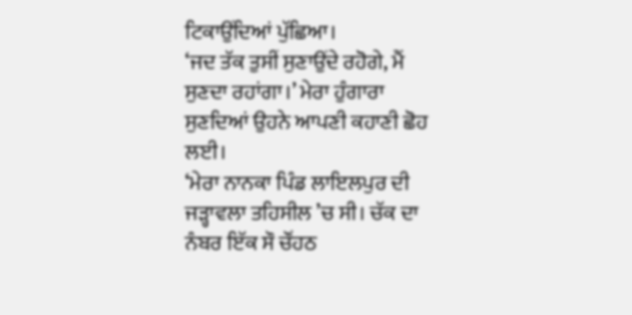ਟਿਕਾਉਂਦਿਆਂ ਪੁੱਛਿਆ।
‘ਜਦ ਤੱਕ ਤੁਸੀਂ ਸੁਣਾਉਂਦੇ ਰਹੋਗੇ, ਮੈਂ ਸੁਣਦਾ ਰਹਾਂਗਾ।’ ਮੇਰਾ ਹੁੰਗਾਰਾ ਸੁਣਦਿਆਂ ਉਹਨੇ ਆਪਣੀ ਕਹਾਣੀ ਛੋਹ ਲਈ।
‘ਮੇਰਾ ਨਾਨਕਾ ਪਿੰਡ ਲਾਇਲਪੁਰ ਦੀ ਜੜ੍ਹਾਵਲਾ ਤਹਿਸੀਲ ’ਚ ਸੀ। ਚੱਕ ਦਾ ਨੰਬਰ ਇੱਕ ਸੌ ਚੌਂਹਠ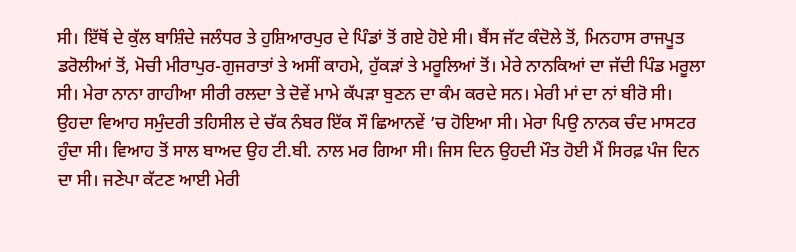ਸੀ। ਇੱਥੋਂ ਦੇ ਕੁੱਲ ਬਾਸ਼ਿੰਦੇ ਜਲੰਧਰ ਤੇ ਹੁਸ਼ਿਆਰਪੁਰ ਦੇ ਪਿੰਡਾਂ ਤੋਂ ਗਏ ਹੋਏ ਸੀ। ਬੈਂਸ ਜੱਟ ਕੰਦੋਲੇ ਤੋਂ, ਮਿਨਹਾਸ ਰਾਜਪੂਤ ਡਰੋਲੀਆਂ ਤੋਂ, ਮੋਚੀ ਮੀਰਾਪੁਰ-ਗੁਜਰਾਤਾਂ ਤੇ ਅਸੀਂ ਕਾਹਮੇ, ਹੁੱਕੜਾਂ ਤੇ ਮਰੂਲਿਆਂ ਤੋਂ। ਮੇਰੇ ਨਾਨਕਿਆਂ ਦਾ ਜੱਦੀ ਪਿੰਡ ਮਰੂਲਾ ਸੀ। ਮੇਰਾ ਨਾਨਾ ਗਾਹੀਆ ਸੀਰੀ ਰਲਦਾ ਤੇ ਦੋਵੇਂ ਮਾਮੇ ਕੱਪੜਾ ਬੁਣਨ ਦਾ ਕੰਮ ਕਰਦੇ ਸਨ। ਮੇਰੀ ਮਾਂ ਦਾ ਨਾਂ ਬੀਰੋ ਸੀ। ਉਹਦਾ ਵਿਆਹ ਸਮੁੰਦਰੀ ਤਹਿਸੀਲ ਦੇ ਚੱਕ ਨੰਬਰ ਇੱਕ ਸੌ ਛਿਆਨਵੇਂ ’ਚ ਹੋਇਆ ਸੀ। ਮੇਰਾ ਪਿਉ ਨਾਨਕ ਚੰਦ ਮਾਸਟਰ ਹੁੰਦਾ ਸੀ। ਵਿਆਹ ਤੋਂ ਸਾਲ ਬਾਅਦ ਉਹ ਟੀ.ਬੀ. ਨਾਲ ਮਰ ਗਿਆ ਸੀ। ਜਿਸ ਦਿਨ ਉਹਦੀ ਮੌਤ ਹੋਈ ਮੈਂ ਸਿਰਫ਼ ਪੰਜ ਦਿਨ ਦਾ ਸੀ। ਜਣੇਪਾ ਕੱਟਣ ਆਈ ਮੇਰੀ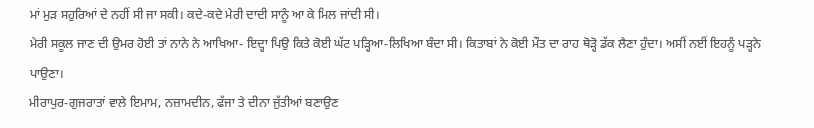ਮਾਂ ਮੁੜ ਸਹੁਰਿਆਂ ਦੇ ਨਹੀਂ ਸੀ ਜਾ ਸਕੀ। ਕਦੇ-ਕਦੇ ਮੇਰੀ ਦਾਦੀ ਸਾਨੂੰ ਆ ਕੇ ਮਿਲ ਜਾਂਦੀ ਸੀ।
ਮੇਰੀ ਸਕੂਲ ਜਾਣ ਦੀ ਉਮਰ ਹੋਈ ਤਾਂ ਨਾਨੇ ਨੇ ਆਖਿਆ- ਇਦ੍ਹਾ ਪਿਉ ਕਿਤੇ ਕੋਈ ਘੱਟ ਪੜ੍ਹਿਆ-ਲਿਖਿਆ ਬੰਦਾ ਸੀ। ਕਿਤਾਬਾਂ ਨੇ ਕੋਈ ਮੌਤ ਦਾ ਰਾਹ ਥੋੜ੍ਹੋ ਡੱਕ ਲੈਣਾ ਹੁੰਦਾ। ਅਸੀਂ ਨਈਂ ਇਹਨੂੰ ਪੜ੍ਹਨੇ ਪਾਉਣਾ।
ਮੀਰਾਪੁਰ-ਗੁਜਰਾਤਾਂ ਵਾਲੇ ਇਮਾਮ, ਨਜ਼ਾਮਦੀਨ, ਫੱਜਾ ਤੇ ਦੀਨਾ ਜੁੱਤੀਆਂ ਬਣਾਉਣ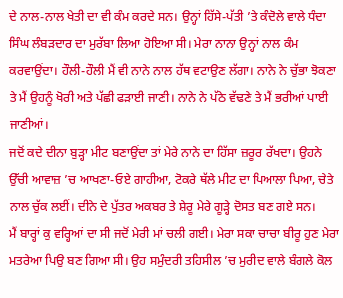ਦੇ ਨਾਲ-ਨਾਲ ਖੇਤੀ ਦਾ ਵੀ ਕੰਮ ਕਰਦੇ ਸਨ। ਉਨ੍ਹਾਂ ਹਿੱਸੇ-ਪੱਤੀ ’ਤੇ ਕੰਦੋਲੇ ਵਾਲੇ ਧੰਦਾ ਸਿੰਘ ਲੰਬੜਦਾਰ ਦਾ ਮੁਰੱਬਾ ਲਿਆ ਹੋਇਆ ਸੀ। ਮੇਰਾ ਨਾਨਾ ਉਨ੍ਹਾਂ ਨਾਲ ਕੰਮ ਕਰਵਾਉਂਦਾ। ਹੌਲੀ-ਹੌਲੀ ਮੈਂ ਵੀ ਨਾਨੇ ਨਾਲ ਹੱਥ ਵਟਾਉਣ ਲੱਗਾ। ਨਾਨੇ ਨੇ ਚੁੱਭਾ ਝੋਕਣਾ ਤੇ ਮੈਂ ਉਹਨੂੰ ਖੋਰੀ ਅਤੇ ਪੱਛੀ ਫੜਾਈ ਜਾਣੀ। ਨਾਨੇ ਨੇ ਪੱਠੇ ਵੱਢਣੇ ਤੇ ਮੈਂ ਭਰੀਆਂ ਪਾਈ ਜਾਣੀਆਂ।
ਜਦੋਂ ਕਦੇ ਦੀਨਾ ਬੁੜ੍ਹਾ ਮੀਟ ਬਣਾਉਂਦਾ ਤਾਂ ਮੇਰੇ ਨਾਨੇ ਦਾ ਹਿੱਸਾ ਜ਼ਰੂਰ ਰੱਖਦਾ। ਉਹਨੇ ਉੱਚੀ ਆਵਾਜ਼ ’ਚ ਆਖਣਾ-ਓਏ ਗਾਹੀਆ, ਟੋਕਰੇ ਥੱਲੇ ਮੀਟ ਦਾ ਪਿਆਲਾ ਪਿਆ, ਚੇਤੇ ਨਾਲ ਚੁੱਕ ਲਈਂ। ਦੀਨੇ ਦੇ ਪੁੱਤਰ ਅਕਬਰ ਤੇ ਸ਼ੇਰੂ ਮੇਰੇ ਗੂੜ੍ਹੇ ਦੋਸਤ ਬਣ ਗਏ ਸਨ।
ਮੈਂ ਬਾਰ੍ਹਾਂ ਕੁ ਵਰ੍ਹਿਆਂ ਦਾ ਸੀ ਜਦੋਂ ਮੇਰੀ ਮਾਂ ਚਲੀ ਗਈ। ਮੇਰਾ ਸਕਾ ਚਾਚਾ ਬੀਰੂ ਹੁਣ ਮੇਰਾ ਮਤਰੇਆ ਪਿਉ ਬਣ ਗਿਆ ਸੀ। ਉਹ ਸਮੁੰਦਰੀ ਤਹਿਸੀਲ ’ਚ ਮੁਰੀਦ ਵਾਲੇ ਬੰਗਲੇ ਕੋਲ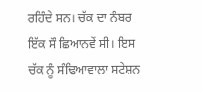ਰਹਿੰਦੇ ਸਨ। ਚੱਕ ਦਾ ਨੰਬਰ ਇੱਕ ਸੌ ਛਿਆਨਵੇਂ ਸੀ। ਇਸ ਚੱਕ ਨੂੰ ਸੰਢਿਆਵਾਲਾ ਸਟੇਸ਼ਨ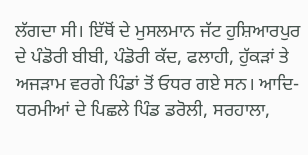ਲੱਗਦਾ ਸੀ। ਇੱਥੋਂ ਦੇ ਮੁਸਲਮਾਨ ਜੱਟ ਹੁਸ਼ਿਆਰਪੁਰ ਦੇ ਪੰਡੋਰੀ ਬੀਬੀ, ਪੰਡੋਰੀ ਕੱਦ, ਫਲਾਹੀ, ਹੁੱਕੜਾਂ ਤੇ ਅਜੜਾਮ ਵਰਗੇ ਪਿੰਡਾਂ ਤੋਂ ਓਧਰ ਗਏ ਸਨ। ਆਦਿ-ਧਰਮੀਆਂ ਦੇ ਪਿਛਲੇ ਪਿੰਡ ਡਰੋਲੀ, ਸਰਹਾਲਾ,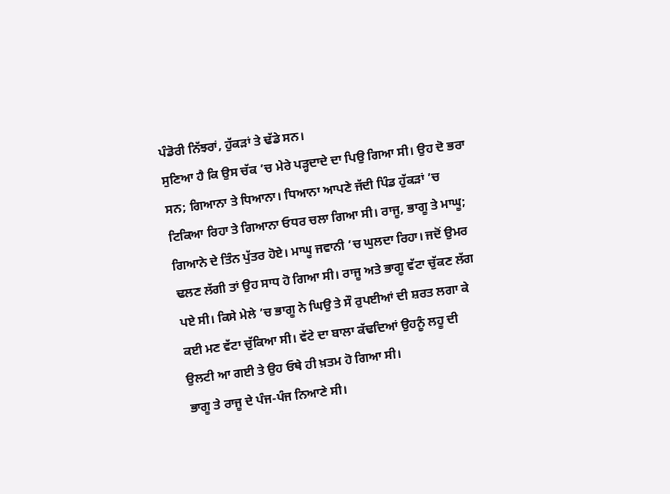ਪੰਡੋਰੀ ਨਿੱਝਰਾਂ, ਹੁੱਕੜਾਂ ਤੇ ਢੱਡੇ ਸਨ।
ਸੁਣਿਆ ਹੈ ਕਿ ਉਸ ਚੱਕ ’ਚ ਮੇਰੇ ਪੜ੍ਹਦਾਦੇ ਦਾ ਪਿਉ ਗਿਆ ਸੀ। ਉਹ ਦੋ ਭਰਾ ਸਨ; ਗਿਆਨਾ ਤੇ ਧਿਆਨਾ। ਧਿਆਨਾ ਆਪਣੇ ਜੱਦੀ ਪਿੰਡ ਹੁੱਕੜਾਂ ’ਚ ਟਿਕਿਆ ਰਿਹਾ ਤੇ ਗਿਆਨਾ ਓਧਰ ਚਲਾ ਗਿਆ ਸੀ। ਰਾਜੂ, ਭਾਗੂ ਤੇ ਮਾਘੂ; ਗਿਆਨੇ ਦੇ ਤਿੰਨ ਪੁੱਤਰ ਹੋਏ। ਮਾਘੂ ਜਵਾਨੀ ’ਚ ਘੁਲਦਾ ਰਿਹਾ। ਜਦੋਂ ਉਮਰ ਢਲਣ ਲੱਗੀ ਤਾਂ ਉਹ ਸਾਧ ਹੋ ਗਿਆ ਸੀ। ਰਾਜੂ ਅਤੇ ਭਾਗੂ ਵੱਟਾ ਚੁੱਕਣ ਲੱਗ ਪਏ ਸੀ। ਕਿਸੇ ਮੇਲੇ ’ਚ ਭਾਗੂ ਨੇ ਘਿਉ ਤੇ ਸੌ ਰੁਪਈਆਂ ਦੀ ਸ਼ਰਤ ਲਗਾ ਕੇ ਕਈ ਮਣ ਵੱਟਾ ਚੁੱਕਿਆ ਸੀ। ਵੱਟੇ ਦਾ ਬਾਲਾ ਕੱਢਦਿਆਂ ਉਹਨੂੰ ਲਹੂ ਦੀ ਉਲਟੀ ਆ ਗਈ ਤੇ ਉਹ ਓਥੇ ਹੀ ਖ਼ਤਮ ਹੋ ਗਿਆ ਸੀ।
ਭਾਗੂ ਤੇ ਰਾਜੂ ਦੇ ਪੰਜ-ਪੰਜ ਨਿਆਣੇ ਸੀ।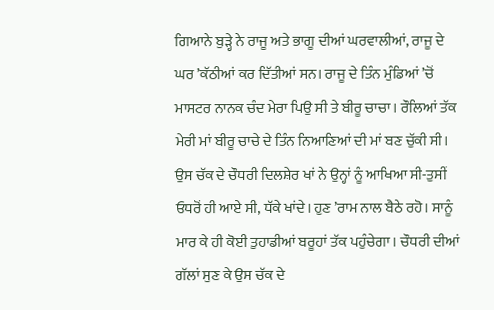ਗਿਆਨੇ ਬੁੜ੍ਹੇ ਨੇ ਰਾਜੂ ਅਤੇ ਭਾਗੂ ਦੀਆਂ ਘਰਵਾਲੀਆਂ, ਰਾਜੂ ਦੇ ਘਰ ’ਕੱਠੀਆਂ ਕਰ ਦਿੱਤੀਆਂ ਸਨ। ਰਾਜੂ ਦੇ ਤਿੰਨ ਮੁੰਡਿਆਂ ’ਚੋਂ ਮਾਸਟਰ ਨਾਨਕ ਚੰਦ ਮੇਰਾ ਪਿਉ ਸੀ ਤੇ ਬੀਰੂ ਚਾਚਾ। ਰੌਲਿਆਂ ਤੱਕ ਮੇਰੀ ਮਾਂ ਬੀਰੂ ਚਾਚੇ ਦੇ ਤਿੰਨ ਨਿਆਣਿਆਂ ਦੀ ਮਾਂ ਬਣ ਚੁੱਕੀ ਸੀ।
ਉਸ ਚੱਕ ਦੇ ਚੌਧਰੀ ਦਿਲਸ਼ੇਰ ਖਾਂ ਨੇ ਉਨ੍ਹਾਂ ਨੂੰ ਆਖਿਆ ਸੀ-ਤੁਸੀਂ ਓਧਰੋਂ ਹੀ ਆਏ ਸੀ, ਧੱਕੇ ਖਾਂਦੇ। ਹੁਣ ’ਰਾਮ ਨਾਲ ਬੈਠੇ ਰਹੋ। ਸਾਨੂੰ ਮਾਰ ਕੇ ਹੀ ਕੋਈ ਤੁਹਾਡੀਆਂ ਬਰੂਹਾਂ ਤੱਕ ਪਹੁੰਚੇਗਾ। ਚੌਧਰੀ ਦੀਆਂ ਗੱਲਾਂ ਸੁਣ ਕੇ ਉਸ ਚੱਕ ਦੇ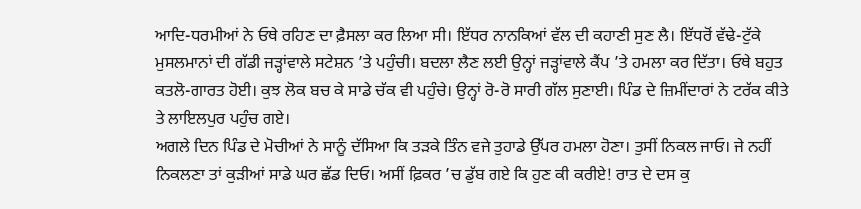ਆਦਿ-ਧਰਮੀਆਂ ਨੇ ਓਥੇ ਰਹਿਣ ਦਾ ਫ਼ੈਸਲਾ ਕਰ ਲਿਆ ਸੀ। ਇੱਧਰ ਨਾਨਕਿਆਂ ਵੱਲ ਦੀ ਕਹਾਣੀ ਸੁਣ ਲੈ। ਇੱਧਰੋਂ ਵੱਢੇ-ਟੁੱਕੇ ਮੁਸਲਮਾਨਾਂ ਦੀ ਗੱਡੀ ਜੜ੍ਹਾਂਵਾਲੇ ਸਟੇਸ਼ਨ ’ਤੇ ਪਹੁੰਚੀ। ਬਦਲਾ ਲੈਣ ਲਈ ਉਨ੍ਹਾਂ ਜੜ੍ਹਾਂਵਾਲੇ ਕੈਂਪ ’ਤੇ ਹਮਲਾ ਕਰ ਦਿੱਤਾ। ਓਥੇ ਬਹੁਤ ਕਤਲੋ-ਗਾਰਤ ਹੋਈ। ਕੁਝ ਲੋਕ ਬਚ ਕੇ ਸਾਡੇ ਚੱਕ ਵੀ ਪਹੁੰਚੇ। ਉਨ੍ਹਾਂ ਰੋ-ਰੋ ਸਾਰੀ ਗੱਲ ਸੁਣਾਈ। ਪਿੰਡ ਦੇ ਜ਼ਿਮੀਂਦਾਰਾਂ ਨੇ ਟਰੱਕ ਕੀਤੇ ਤੇ ਲਾਇਲਪੁਰ ਪਹੁੰਚ ਗਏ।
ਅਗਲੇ ਦਿਨ ਪਿੰਡ ਦੇ ਮੋਚੀਆਂ ਨੇ ਸਾਨੂੰ ਦੱਸਿਆ ਕਿ ਤੜਕੇ ਤਿੰਨ ਵਜੇ ਤੁਹਾਡੇ ਉੱਪਰ ਹਮਲਾ ਹੋਣਾ। ਤੁਸੀਂ ਨਿਕਲ ਜਾਓ। ਜੇ ਨਹੀਂ ਨਿਕਲਣਾ ਤਾਂ ਕੁੜੀਆਂ ਸਾਡੇ ਘਰ ਛੱਡ ਦਿਓ। ਅਸੀਂ ਫ਼ਿਕਰ ’ਚ ਡੁੱਬ ਗਏ ਕਿ ਹੁਣ ਕੀ ਕਰੀਏ! ਰਾਤ ਦੇ ਦਸ ਕੁ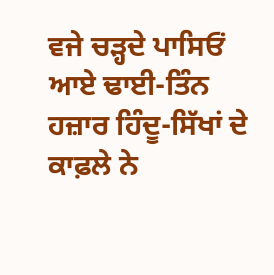ਵਜੇ ਚੜ੍ਹਦੇ ਪਾਸਿਓਂ ਆਏ ਢਾਈ-ਤਿੰਨ ਹਜ਼ਾਰ ਹਿੰਦੂ-ਸਿੱਖਾਂ ਦੇ ਕਾਫ਼ਲੇ ਨੇ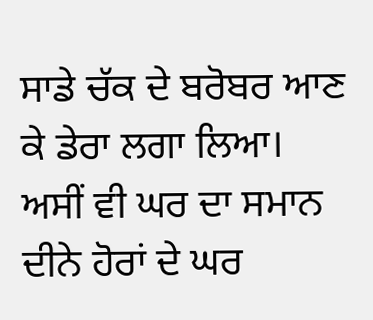ਸਾਡੇ ਚੱਕ ਦੇ ਬਰੋਬਰ ਆਣ ਕੇ ਡੇਰਾ ਲਗਾ ਲਿਆ। ਅਸੀਂ ਵੀ ਘਰ ਦਾ ਸਮਾਨ ਦੀਨੇ ਹੋਰਾਂ ਦੇ ਘਰ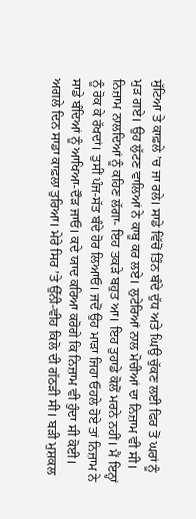ਸੁੱਟਿਆ ਤੇ ਕਾਫ਼ਲੇ ’ਚ ਜਾ ਰਲੇ। ਸਾਡੇ ਵਿੱਚੋਂ ਤਿੰਨ ਬੰਦੇ ਦੁੱਧ ਅਤੇ ਘਿਉ ਚੁੱਕਣ ਲਈ ਫਿਰ ਤੋਂ ਘਰਾਂ ਨੂੰ ਮੁੜ ਗਏ। ਉਹ ਲੁੱਟਣ ਵਾਲਿਆਂ ਨੇ ਕਾਬੂ ਕਰ ਲਏ। ਲੁਟੇਰਿਆਂ ਨਾਲ ਮੋਚੀਆਂ ਦਾ ਨਿਜ਼ਾਮ ਵੀ ਸੀ। ਨਿਜ਼ਾਮ ਨਾਲਦਿਆਂ ਨੂੰ ਕਹਿਣ ਲੱਗਾ- ਇਹ ਤਕੜੇ ਬਹੁਤ ਆ। ਇਹ ਤੁਹਾਡੇ ਕੋਲੋਂ ਮਰਨੇ ਨਹੀਂ। ਮੈਂ ਇਨ੍ਹਾਂ ਨੂੰ ਰੋਕ ਕੇ ਰੱਖਦਾਂ। ਤੁਸੀਂ ਪੰਜ-ਸੱਤ ਬੰਦੇ ਹੋਰ ਲਿਆਓ। ਜਦੋਂ ਉਹ ਮਾੜਾ ਜਿਹਾ ਓਹਲੇ ਹੋਏ ਤਾਂ ਨਿਜ਼ਾਮ ਨੇ ਸਾਡੇ ਬੰਦਿਆਂ ਨੂੰ ਆਖਿਆ-ਦੌੜ ਜਾਓ। ਕਦੇ ਯਾਦ ਕਰਿਆ ਕਰੋਗੇ ਕਿ ਨਿਜ਼ਾਮ ਵੀ ਹੁੰਦਾ ਸੀ ਕੋਈ।
ਅਗਲੇ ਦਿਨ ਸਾਡਾ ਕਾਫ਼ਲਾ ਤੁਰਿਆ। ਮੇਰੇ ਸਿਰ ’ਤੇ ਉੱਨੀ-ਵੀਹ ਕਿਲੋ ਦੀ ਗੱਠੜੀ ਸੀ। ਬੜੀ ਮੁਸ਼ਕਲ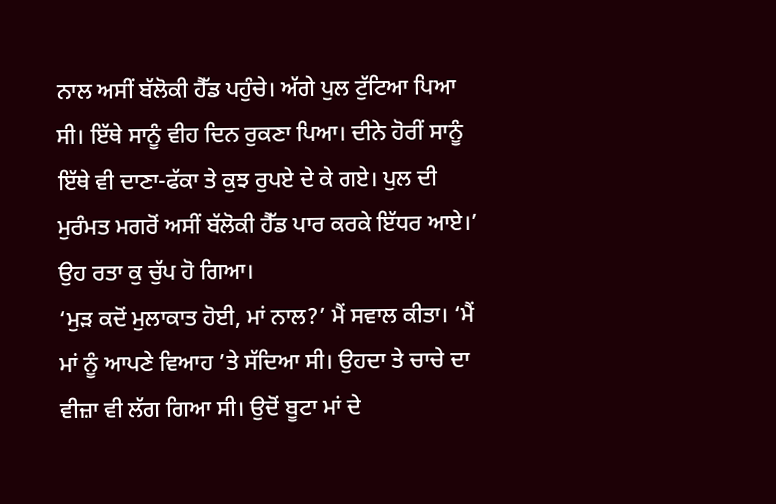ਨਾਲ ਅਸੀਂ ਬੱਲੋਕੀ ਹੈੱਡ ਪਹੁੰਚੇ। ਅੱਗੇ ਪੁਲ ਟੁੱਟਿਆ ਪਿਆ ਸੀ। ਇੱਥੇ ਸਾਨੂੰ ਵੀਹ ਦਿਨ ਰੁਕਣਾ ਪਿਆ। ਦੀਨੇ ਹੋਰੀਂ ਸਾਨੂੰ ਇੱਥੇ ਵੀ ਦਾਣਾ-ਫੱਕਾ ਤੇ ਕੁਝ ਰੁਪਏ ਦੇ ਕੇ ਗਏ। ਪੁਲ ਦੀ ਮੁਰੰਮਤ ਮਗਰੋਂ ਅਸੀਂ ਬੱਲੋਕੀ ਹੈੱਡ ਪਾਰ ਕਰਕੇ ਇੱਧਰ ਆਏ।’ ਉਹ ਰਤਾ ਕੁ ਚੁੱਪ ਹੋ ਗਿਆ।
‘ਮੁੜ ਕਦੋਂ ਮੁਲਾਕਾਤ ਹੋਈ, ਮਾਂ ਨਾਲ?’ ਮੈਂ ਸਵਾਲ ਕੀਤਾ। ‘ਮੈਂ ਮਾਂ ਨੂੰ ਆਪਣੇ ਵਿਆਹ ’ਤੇ ਸੱਦਿਆ ਸੀ। ਉਹਦਾ ਤੇ ਚਾਚੇ ਦਾ ਵੀਜ਼ਾ ਵੀ ਲੱਗ ਗਿਆ ਸੀ। ਉਦੋਂ ਬੂਟਾ ਮਾਂ ਦੇ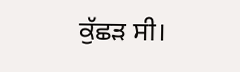ਕੁੱਛੜ ਸੀ।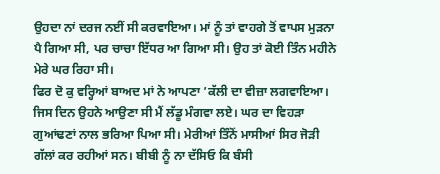ਉਹਦਾ ਨਾਂ ਦਰਜ ਨਈਂ ਸੀ ਕਰਵਾਇਆ। ਮਾਂ ਨੂੰ ਤਾਂ ਵਾਹਗੇ ਤੋਂ ਵਾਪਸ ਮੁੜਨਾ ਪੈ ਗਿਆ ਸੀ, ਪਰ ਚਾਚਾ ਇੱਧਰ ਆ ਗਿਆ ਸੀ। ਉਹ ਤਾਂ ਕੋਈ ਤਿੰਨ ਮਹੀਨੇ ਮੇਰੇ ਘਰ ਰਿਹਾ ਸੀ।
ਫਿਰ ਦੋ ਕੁ ਵਰ੍ਹਿਆਂ ਬਾਅਦ ਮਾਂ ਨੇ ਆਪਣਾ ’ਕੱਲੀ ਦਾ ਵੀਜ਼ਾ ਲਗਵਾਇਆ। ਜਿਸ ਦਿਨ ਉਹਨੇ ਆਉਣਾ ਸੀ ਮੈਂ ਲੱਡੂ ਮੰਗਵਾ ਲਏ। ਘਰ ਦਾ ਵਿਹੜਾ ਗੁਆਂਢਣਾਂ ਨਾਲ ਭਰਿਆ ਪਿਆ ਸੀ। ਮੇਰੀਆਂ ਤਿੰਨੋਂ ਮਾਸੀਆਂ ਸਿਰ ਜੋੜੀ ਗੱਲਾਂ ਕਰ ਰਹੀਆਂ ਸਨ। ਬੀਬੀ ਨੂੰ ਨਾ ਦੱਸਿਓ ਕਿ ਬੰਸੀ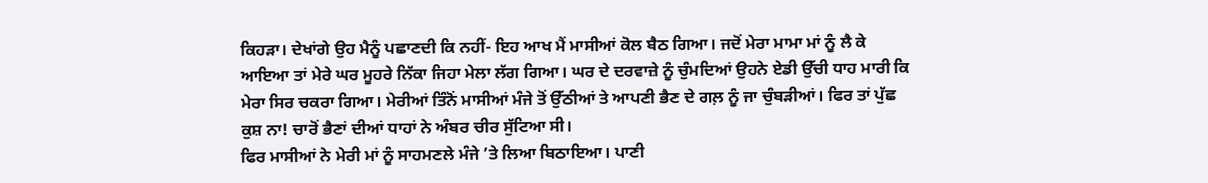ਕਿਹੜਾ। ਦੇਖਾਂਗੇ ਉਹ ਮੈਨੂੰ ਪਛਾਣਦੀ ਕਿ ਨਹੀਂ- ਇਹ ਆਖ ਮੈਂ ਮਾਸੀਆਂ ਕੋਲ ਬੈਠ ਗਿਆ। ਜਦੋਂ ਮੇਰਾ ਮਾਮਾ ਮਾਂ ਨੂੰ ਲੈ ਕੇ ਆਇਆ ਤਾਂ ਮੇਰੇ ਘਰ ਮੂਹਰੇ ਨਿੱਕਾ ਜਿਹਾ ਮੇਲਾ ਲੱਗ ਗਿਆ। ਘਰ ਦੇ ਦਰਵਾਜ਼ੇ ਨੂੰ ਚੁੰਮਦਿਆਂ ਉਹਨੇ ਏਡੀ ਉੱਚੀ ਧਾਹ ਮਾਰੀ ਕਿ ਮੇਰਾ ਸਿਰ ਚਕਰਾ ਗਿਆ। ਮੇਰੀਆਂ ਤਿੰਨੋਂ ਮਾਸੀਆਂ ਮੰਜੇ ਤੋਂ ਉੱਠੀਆਂ ਤੇ ਆਪਣੀ ਭੈਣ ਦੇ ਗਲ਼ ਨੂੰ ਜਾ ਚੁੰਬੜੀਆਂ। ਫਿਰ ਤਾਂ ਪੁੱਛ ਕੁਸ਼ ਨਾ! ਚਾਰੋਂ ਭੈਣਾਂ ਦੀਆਂ ਧਾਹਾਂ ਨੇ ਅੰਬਰ ਚੀਰ ਸੁੱਟਿਆ ਸੀ।
ਫਿਰ ਮਾਸੀਆਂ ਨੇ ਮੇਰੀ ਮਾਂ ਨੂੰ ਸਾਹਮਣਲੇ ਮੰਜੇ ’ਤੇ ਲਿਆ ਬਿਠਾਇਆ। ਪਾਣੀ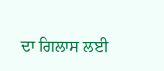ਦਾ ਗਿਲਾਸ ਲਈ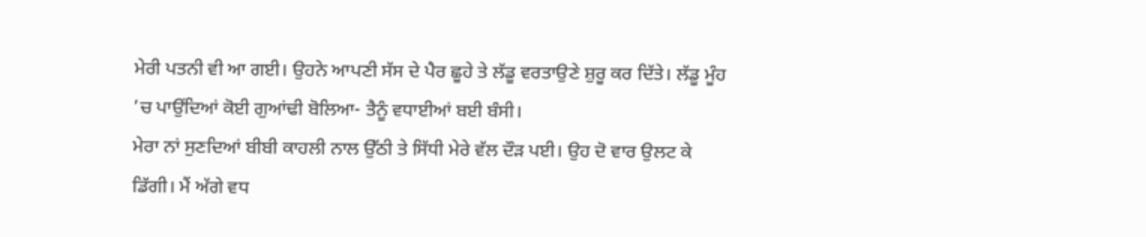ਮੇਰੀ ਪਤਨੀ ਵੀ ਆ ਗਈ। ਉਹਨੇ ਆਪਣੀ ਸੱਸ ਦੇ ਪੈਰ ਛੂਹੇ ਤੇ ਲੱਡੂ ਵਰਤਾਉਣੇ ਸ਼ੁਰੂ ਕਰ ਦਿੱਤੇ। ਲੱਡੂ ਮੂੰਹ ’ਚ ਪਾਉਂਦਿਆਂ ਕੋਈ ਗੁਆਂਢੀ ਬੋਲਿਆ- ਤੈਨੂੰ ਵਧਾਈਆਂ ਬਈ ਬੰਸੀ।
ਮੇਰਾ ਨਾਂ ਸੁਣਦਿਆਂ ਬੀਬੀ ਕਾਹਲੀ ਨਾਲ ਉੱਠੀ ਤੇ ਸਿੱਧੀ ਮੇਰੇ ਵੱਲ ਦੌੜ ਪਈ। ਉਹ ਦੋ ਵਾਰ ਉਲਟ ਕੇ ਡਿੱਗੀ। ਮੈਂ ਅੱਗੇ ਵਧ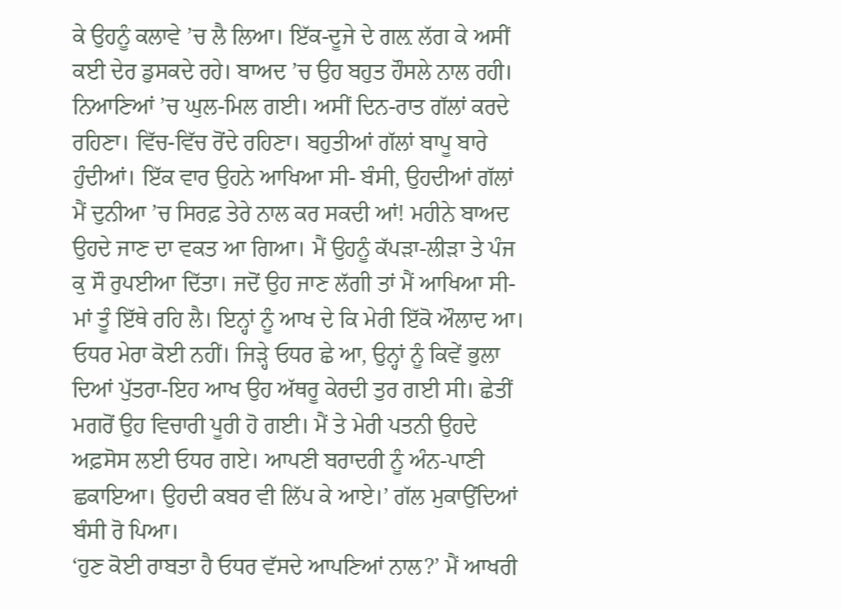ਕੇ ਉਹਨੂੰ ਕਲਾਵੇ ’ਚ ਲੈ ਲਿਆ। ਇੱਕ-ਦੂਜੇ ਦੇ ਗਲ਼ ਲੱਗ ਕੇ ਅਸੀਂ ਕਈ ਦੇਰ ਡੁਸਕਦੇ ਰਹੇ। ਬਾਅਦ ’ਚ ਉਹ ਬਹੁਤ ਹੌਸਲੇ ਨਾਲ ਰਹੀ। ਨਿਆਣਿਆਂ ’ਚ ਘੁਲ-ਮਿਲ ਗਈ। ਅਸੀਂ ਦਿਨ-ਰਾਤ ਗੱਲਾਂ ਕਰਦੇ ਰਹਿਣਾ। ਵਿੱਚ-ਵਿੱਚ ਰੋਂਦੇ ਰਹਿਣਾ। ਬਹੁਤੀਆਂ ਗੱਲਾਂ ਬਾਪੂ ਬਾਰੇ ਹੁੰਦੀਆਂ। ਇੱਕ ਵਾਰ ਉਹਨੇ ਆਖਿਆ ਸੀ- ਬੰਸੀ, ਉਹਦੀਆਂ ਗੱਲਾਂ ਮੈਂ ਦੁਨੀਆ ’ਚ ਸਿਰਫ਼ ਤੇਰੇ ਨਾਲ ਕਰ ਸਕਦੀ ਆਂ! ਮਹੀਨੇ ਬਾਅਦ ਉਹਦੇ ਜਾਣ ਦਾ ਵਕਤ ਆ ਗਿਆ। ਮੈਂ ਉਹਨੂੰ ਕੱਪੜਾ-ਲੀੜਾ ਤੇ ਪੰਜ ਕੁ ਸੌ ਰੁਪਈਆ ਦਿੱਤਾ। ਜਦੋਂ ਉਹ ਜਾਣ ਲੱਗੀ ਤਾਂ ਮੈਂ ਆਖਿਆ ਸੀ-ਮਾਂ ਤੂੰ ਇੱਥੇ ਰਹਿ ਲੈ। ਇਨ੍ਹਾਂ ਨੂੰ ਆਖ ਦੇ ਕਿ ਮੇਰੀ ਇੱਕੋ ਔਲਾਦ ਆ। ਓਧਰ ਮੇਰਾ ਕੋਈ ਨਹੀਂ। ਜਿੜ੍ਹੇ ਓਧਰ ਛੇ ਆ, ਉਨ੍ਹਾਂ ਨੂੰ ਕਿਵੇਂ ਭੁਲਾ ਦਿਆਂ ਪੁੱਤਰਾ-ਇਹ ਆਖ ਉਹ ਅੱਥਰੂ ਕੇਰਦੀ ਤੁਰ ਗਈ ਸੀ। ਛੇਤੀਂ ਮਗਰੋਂ ਉਹ ਵਿਚਾਰੀ ਪੂਰੀ ਹੋ ਗਈ। ਮੈਂ ਤੇ ਮੇਰੀ ਪਤਨੀ ਉਹਦੇ ਅਫ਼ਸੋਸ ਲਈ ਓਧਰ ਗਏ। ਆਪਣੀ ਬਰਾਦਰੀ ਨੂੰ ਅੰਨ-ਪਾਣੀ ਛਕਾਇਆ। ਉਹਦੀ ਕਬਰ ਵੀ ਲਿੱਪ ਕੇ ਆਏ।’ ਗੱਲ ਮੁਕਾਉਂਦਿਆਂ ਬੰਸੀ ਰੋ ਪਿਆ।
‘ਹੁਣ ਕੋਈ ਰਾਬਤਾ ਹੈ ਓਧਰ ਵੱਸਦੇ ਆਪਣਿਆਂ ਨਾਲ?’ ਮੈਂ ਆਖਰੀ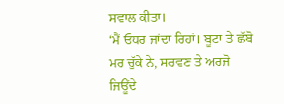ਸਵਾਲ ਕੀਤਾ।
‘ਮੈਂ ਓਧਰ ਜਾਂਦਾ ਰਿਹਾਂ। ਬੂਟਾ ਤੇ ਛੱਬੋ ਮਰ ਚੁੱਕੇ ਨੇ, ਸਰਵਣ ਤੇ ਅਰਜੋ ਜਿਊਂਦੇ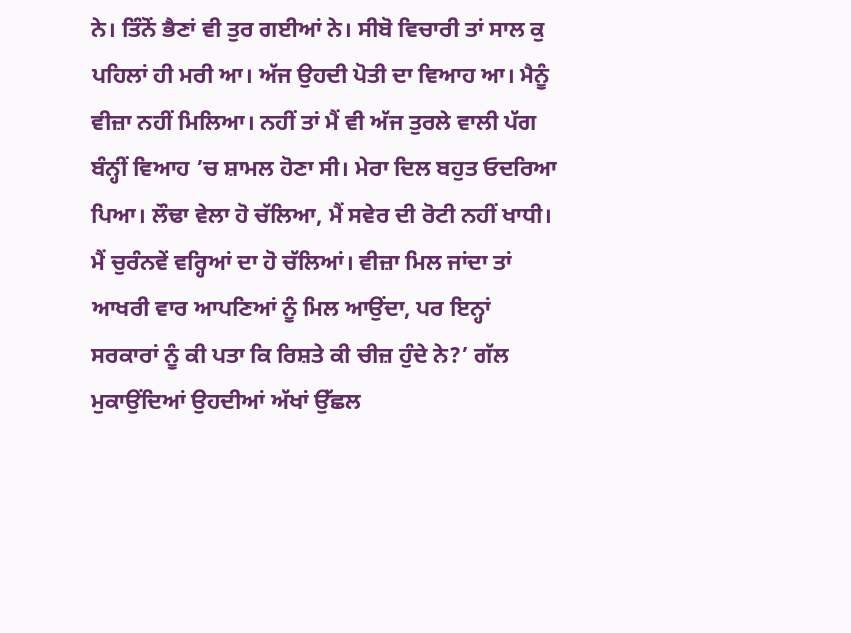ਨੇ। ਤਿੰਨੋਂ ਭੈਣਾਂ ਵੀ ਤੁਰ ਗਈਆਂ ਨੇ। ਸੀਬੋ ਵਿਚਾਰੀ ਤਾਂ ਸਾਲ ਕੁ ਪਹਿਲਾਂ ਹੀ ਮਰੀ ਆ। ਅੱਜ ਉਹਦੀ ਪੋਤੀ ਦਾ ਵਿਆਹ ਆ। ਮੈਨੂੰ ਵੀਜ਼ਾ ਨਹੀਂ ਮਿਲਿਆ। ਨਹੀਂ ਤਾਂ ਮੈਂ ਵੀ ਅੱਜ ਤੁਰਲੇ ਵਾਲੀ ਪੱਗ ਬੰਨ੍ਹੀਂ ਵਿਆਹ ’ਚ ਸ਼ਾਮਲ ਹੋਣਾ ਸੀ। ਮੇਰਾ ਦਿਲ ਬਹੁਤ ਓਦਰਿਆ ਪਿਆ। ਲੌਢਾ ਵੇਲਾ ਹੋ ਚੱਲਿਆ, ਮੈਂ ਸਵੇਰ ਦੀ ਰੋਟੀ ਨਹੀਂ ਖਾਧੀ। ਮੈਂ ਚੁਰੰਨਵੇਂ ਵਰ੍ਹਿਆਂ ਦਾ ਹੋ ਚੱਲਿਆਂ। ਵੀਜ਼ਾ ਮਿਲ ਜਾਂਦਾ ਤਾਂ ਆਖਰੀ ਵਾਰ ਆਪਣਿਆਂ ਨੂੰ ਮਿਲ ਆਉਂਦਾ, ਪਰ ਇਨ੍ਹਾਂ ਸਰਕਾਰਾਂ ਨੂੰ ਕੀ ਪਤਾ ਕਿ ਰਿਸ਼ਤੇ ਕੀ ਚੀਜ਼ ਹੁੰਦੇ ਨੇ?’ ਗੱਲ ਮੁਕਾਉਂਦਿਆਂ ਉਹਦੀਆਂ ਅੱਖਾਂ ਉੱਛਲ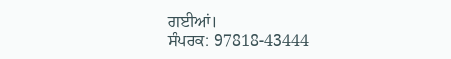ਗਈਆਂ।
ਸੰਪਰਕ: 97818-43444